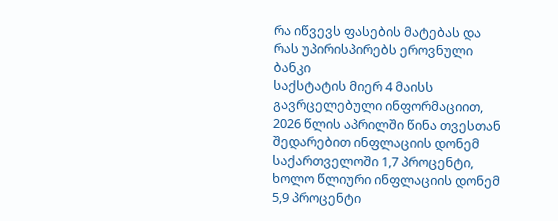რა იწვევს ფასების მატებას და რას უპირისპირებს ეროვნული ბანკი
საქსტატის მიერ 4 მაისს გავრცელებული ინფორმაციით, 2026 წლის აპრილში წინა თვესთან შედარებით ინფლაციის დონემ საქართველოში 1,7 პროცენტი, ხოლო წლიური ინფლაციის დონემ 5,9 პროცენტი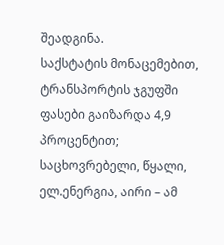შეადგინა.
საქსტატის მონაცემებით, ტრანსპორტის ჯგუფში ფასები გაიზარდა 4,9 პროცენტით; საცხოვრებელი, წყალი, ელ.ენერგია, აირი – ამ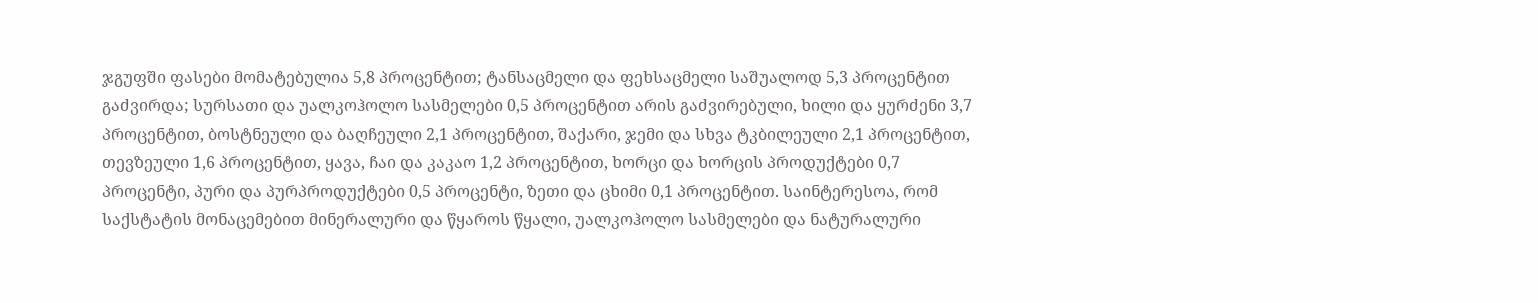ჯგუფში ფასები მომატებულია 5,8 პროცენტით; ტანსაცმელი და ფეხსაცმელი საშუალოდ 5,3 პროცენტით გაძვირდა; სურსათი და უალკოჰოლო სასმელები 0,5 პროცენტით არის გაძვირებული, ხილი და ყურძენი 3,7 პროცენტით, ბოსტნეული და ბაღჩეული 2,1 პროცენტით, შაქარი, ჯემი და სხვა ტკბილეული 2,1 პროცენტით, თევზეული 1,6 პროცენტით, ყავა, ჩაი და კაკაო 1,2 პროცენტით, ხორცი და ხორცის პროდუქტები 0,7 პროცენტი, პური და პურპროდუქტები 0,5 პროცენტი, ზეთი და ცხიმი 0,1 პროცენტით. საინტერესოა, რომ საქსტატის მონაცემებით მინერალური და წყაროს წყალი, უალკოჰოლო სასმელები და ნატურალური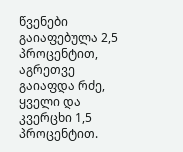წვენები გაიაფებულა 2,5 პროცენტით, აგრეთვე გაიაფდა რძე, ყველი და კვერცხი 1,5 პროცენტით.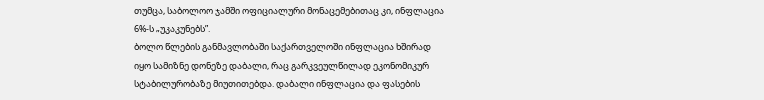თუმცა, საბოლოო ჯამში ოფიციალური მონაცემებითაც კი, ინფლაცია 6%-ს „უკაკუნებს”.
ბოლო წლების განმავლობაში საქართველოში ინფლაცია ხშირად იყო სამიზნე დონეზე დაბალი, რაც გარკვეულწილად ეკონომიკურ სტაბილურობაზე მიუთითებდა. დაბალი ინფლაცია და ფასების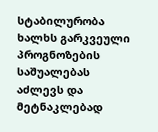სტაბილურობა ხალხს გარკვეული პროგნოზების საშუალებას აძლევს და მეტნაკლებად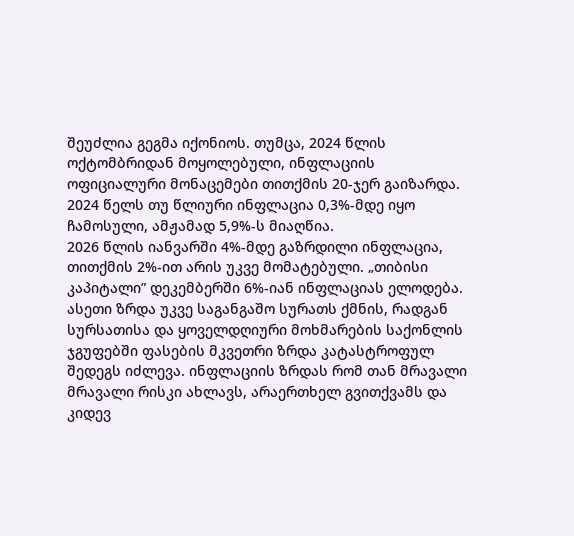შეუძლია გეგმა იქონიოს. თუმცა, 2024 წლის ოქტომბრიდან მოყოლებული, ინფლაციის ოფიციალური მონაცემები თითქმის 20-ჯერ გაიზარდა. 2024 წელს თუ წლიური ინფლაცია 0,3%-მდე იყო ჩამოსული, ამჟამად 5,9%-ს მიაღწია.
2026 წლის იანვარში 4%-მდე გაზრდილი ინფლაცია, თითქმის 2%-ით არის უკვე მომატებული. „თიბისი კაპიტალი” დეკემბერში 6%-იან ინფლაციას ელოდება.
ასეთი ზრდა უკვე საგანგაშო სურათს ქმნის, რადგან სურსათისა და ყოველდღიური მოხმარების საქონლის ჯგუფებში ფასების მკვეთრი ზრდა კატასტროფულ შედეგს იძლევა. ინფლაციის ზრდას რომ თან მრავალი მრავალი რისკი ახლავს, არაერთხელ გვითქვამს და კიდევ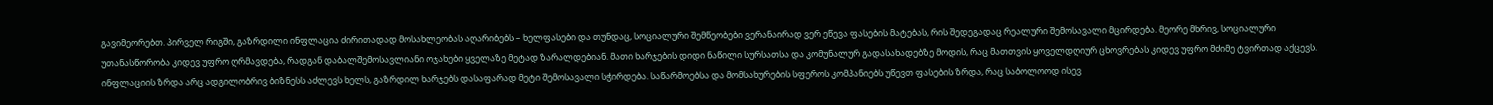გავიმეორებთ. პირველ რიგში, გაზრდილი ინფლაცია ძირითადად მოსახლეობას აღარიბებს – ხელფასები და თუნდაც, სოციალური შემწეობები ვერანაირად ვერ ეწევა ფასების მატებას, რის შედეგადაც რეალური შემოსავალი მცირდება. მეორე მხრივ, სოციალური უთანასწორობა კიდევ უფრო ღრმავდება, რადგან დაბალშემოსავლიანი ოჯახები ყველაზე მეტად ზარალდებიან. მათი ხარჯების დიდი ნაწილი სურსათსა და კომუნალურ გადასახადებზე მოდის, რაც მათთვის ყოველდღიურ ცხოვრებას კიდევ უფრო მძიმე ტვირთად აქცევს.
ინფლაციის ზრდა არც ადგილობრივ ბიზნესს აძლევს ხელს, გაზრდილ ხარჯებს დასაფარად მეტი შემოსავალი სჭირდება. საწარმოებსა და მომსახურების სფეროს კომპანიებს უწევთ ფასების ზრდა, რაც საბოლოოდ ისევ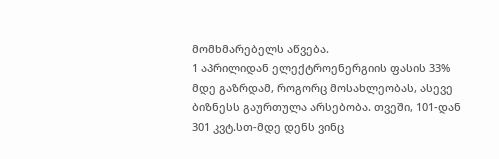მომხმარებელს აწვება.
1 აპრილიდან ელექტროენერგიის ფასის 33% მდე გაზრდამ, როგორც მოსახლეობას, ასევე ბიზნესს გაურთულა არსებობა. თვეში, 101-დან 301 კვტ.სთ-მდე დენს ვინც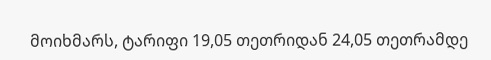მოიხმარს, ტარიფი 19,05 თეთრიდან 24,05 თეთრამდე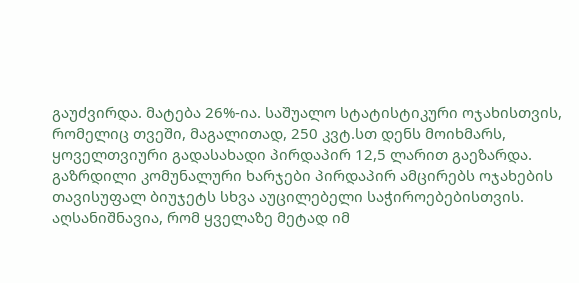გაუძვირდა. მატება 26%-ია. საშუალო სტატისტიკური ოჯახისთვის, რომელიც თვეში, მაგალითად, 250 კვტ.სთ დენს მოიხმარს, ყოველთვიური გადასახადი პირდაპირ 12,5 ლარით გაეზარდა. გაზრდილი კომუნალური ხარჯები პირდაპირ ამცირებს ოჯახების თავისუფალ ბიუჯეტს სხვა აუცილებელი საჭიროებებისთვის. აღსანიშნავია, რომ ყველაზე მეტად იმ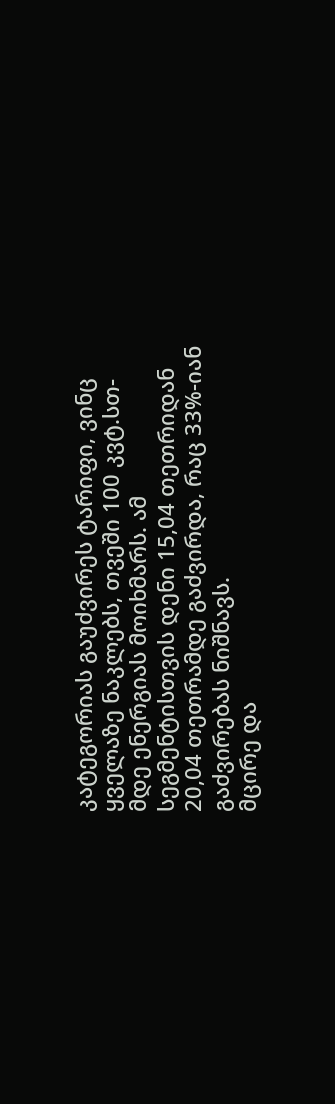კატეგორიას გაუძვირეს ტარიფი, ვინც ყველაზე ნაკლებს, თვეში 100 კვტ.სთ-მდე ენერგიას მოიხმარს. ამ სეგმენტისთვის დენი 15,04 თეთრიდან 20,04 თეთრამდე გაძვირდა, რაც 33%-იან გაძვირებას ნიშნავს.
მცირე და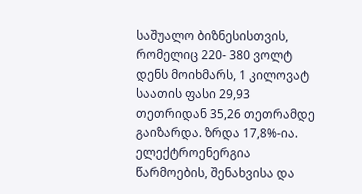საშუალო ბიზნესისთვის, რომელიც 220- 380 ვოლტ დენს მოიხმარს, 1 კილოვატ საათის ფასი 29,93 თეთრიდან 35,26 თეთრამდე გაიზარდა. ზრდა 17,8%-ია. ელექტროენერგია წარმოების, შენახვისა და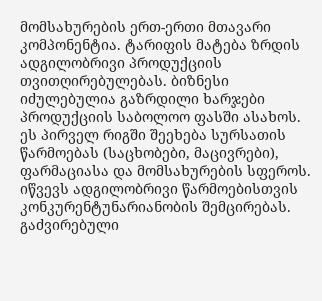მომსახურების ერთ-ერთი მთავარი კომპონენტია. ტარიფის მატება ზრდის ადგილობრივი პროდუქციის თვითღირებულებას. ბიზნესი იძულებულია გაზრდილი ხარჯები პროდუქციის საბოლოო ფასში ასახოს. ეს პირველ რიგში შეეხება სურსათის წარმოებას (საცხობები, მაცივრები), ფარმაციასა და მომსახურების სფეროს. იწვევს ადგილობრივი წარმოებისთვის კონკურენტუნარიანობის შემცირებას. გაძვირებული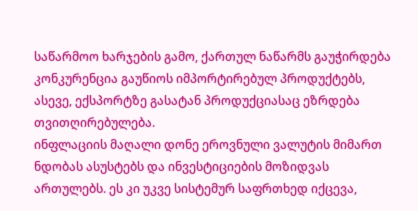საწარმოო ხარჯების გამო, ქართულ ნაწარმს გაუჭირდება კონკურენცია გაუწიოს იმპორტირებულ პროდუქტებს, ასევე, ექსპორტზე გასატან პროდუქციასაც ეზრდება თვითღირებულება.
ინფლაციის მაღალი დონე ეროვნული ვალუტის მიმართ ნდობას ასუსტებს და ინვესტიციების მოზიდვას ართულებს. ეს კი უკვე სისტემურ საფრთხედ იქცევა,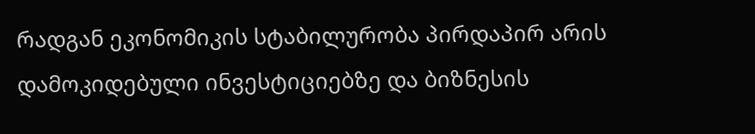რადგან ეკონომიკის სტაბილურობა პირდაპირ არის დამოკიდებული ინვესტიციებზე და ბიზნესის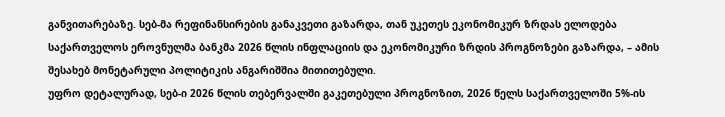განვითარებაზე. სებ-მა რეფინანსირების განაკვეთი გაზარდა, თან უკეთეს ეკონომიკურ ზრდას ელოდება
საქართველოს ეროვნულმა ბანკმა 2026 წლის ინფლაციის და ეკონომიკური ზრდის პროგნოზები გაზარდა, – ამის შესახებ მონეტარული პოლიტიკის ანგარიშშია მითითებული.
უფრო დეტალურად, სებ-ი 2026 წლის თებერვალში გაკეთებული პროგნოზით, 2026 წელს საქართველოში 5%-ის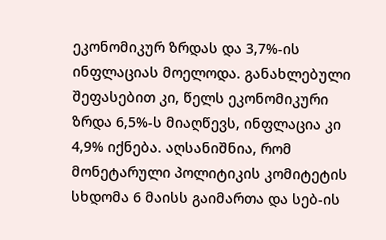ეკონომიკურ ზრდას და 3,7%-ის ინფლაციას მოელოდა. განახლებული შეფასებით კი, წელს ეკონომიკური ზრდა 6,5%-ს მიაღწევს, ინფლაცია კი 4,9% იქნება. აღსანიშნია, რომ მონეტარული პოლიტიკის კომიტეტის სხდომა 6 მაისს გაიმართა და სებ-ის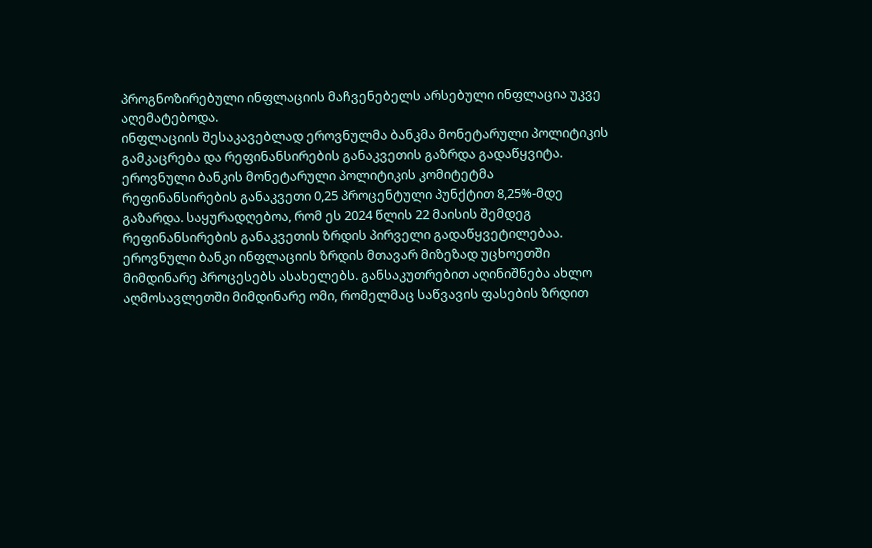პროგნოზირებული ინფლაციის მაჩვენებელს არსებული ინფლაცია უკვე აღემატებოდა.
ინფლაციის შესაკავებლად ეროვნულმა ბანკმა მონეტარული პოლიტიკის გამკაცრება და რეფინანსირების განაკვეთის გაზრდა გადაწყვიტა. ეროვნული ბანკის მონეტარული პოლიტიკის კომიტეტმა რეფინანსირების განაკვეთი 0,25 პროცენტული პუნქტით 8,25%-მდე გაზარდა. საყურადღებოა, რომ ეს 2024 წლის 22 მაისის შემდეგ რეფინანსირების განაკვეთის ზრდის პირველი გადაწყვეტილებაა.
ეროვნული ბანკი ინფლაციის ზრდის მთავარ მიზეზად უცხოეთში მიმდინარე პროცესებს ასახელებს. განსაკუთრებით აღინიშნება ახლო აღმოსავლეთში მიმდინარე ომი, რომელმაც საწვავის ფასების ზრდით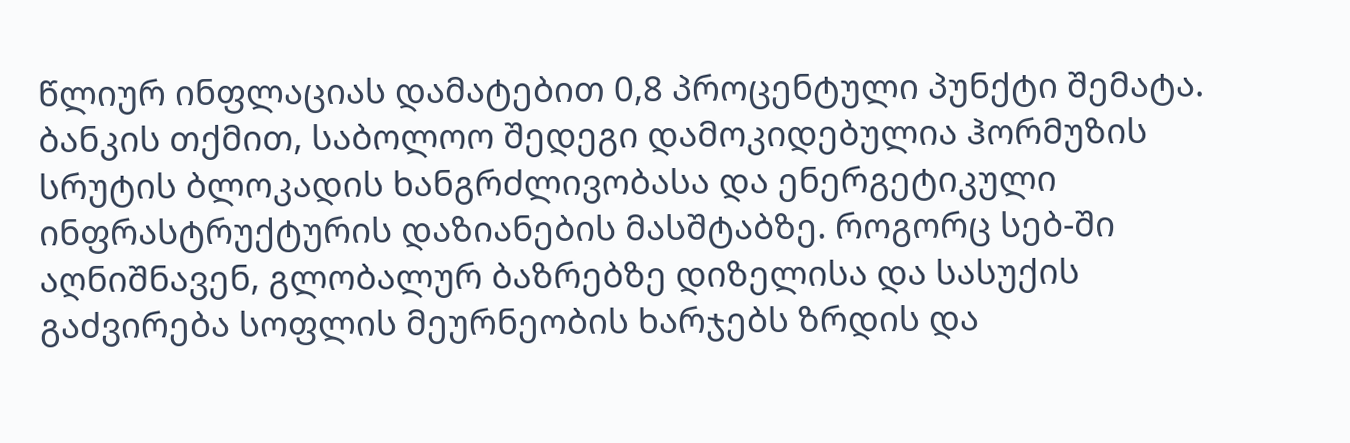წლიურ ინფლაციას დამატებით 0,8 პროცენტული პუნქტი შემატა. ბანკის თქმით, საბოლოო შედეგი დამოკიდებულია ჰორმუზის სრუტის ბლოკადის ხანგრძლივობასა და ენერგეტიკული ინფრასტრუქტურის დაზიანების მასშტაბზე. როგორც სებ-ში აღნიშნავენ, გლობალურ ბაზრებზე დიზელისა და სასუქის გაძვირება სოფლის მეურნეობის ხარჯებს ზრდის და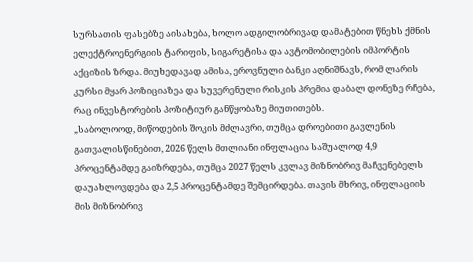სურსათის ფასებზე აისახება, ხოლო ადგილობრივად დამატებით წნეხს ქმნის ელექტროენერგიის ტარიფის, სიგარეტისა და ავტომობილების იმპორტის აქციზის ზრდა. მიუხედავად ამისა, ეროვნული ბანკი აღნიშნავს, რომ ლარის კურსი მყარ პოზიციაზეა და სუვერენული რისკის პრემია დაბალ დონეზე რჩება, რაც ინვესტორების პოზიტიურ განწყობაზე მიუთითებს.
„საბოლოოდ, მიწოდების შოკის მძლავრი, თუმცა დროებითი გავლენის გათვალისწინებით, 2026 წელს მთლიანი ინფლაცია საშუალოდ 4,9 პროცენტამდე გაიზრდება, თუმცა 2027 წელს კვლავ მიზნობრივ მაჩვენებელს დაუახლოვდება და 2,5 პროცენტამდე შემცირდება. თავის მხრივ, ინფლაციის მის მიზნობრივ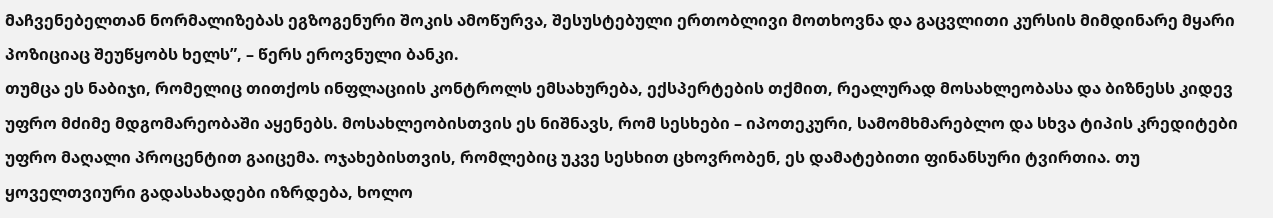მაჩვენებელთან ნორმალიზებას ეგზოგენური შოკის ამოწურვა, შესუსტებული ერთობლივი მოთხოვნა და გაცვლითი კურსის მიმდინარე მყარი პოზიციაც შეუწყობს ხელს”, – წერს ეროვნული ბანკი.
თუმცა ეს ნაბიჯი, რომელიც თითქოს ინფლაციის კონტროლს ემსახურება, ექსპერტების თქმით, რეალურად მოსახლეობასა და ბიზნესს კიდევ უფრო მძიმე მდგომარეობაში აყენებს. მოსახლეობისთვის ეს ნიშნავს, რომ სესხები – იპოთეკური, სამომხმარებლო და სხვა ტიპის კრედიტები უფრო მაღალი პროცენტით გაიცემა. ოჯახებისთვის, რომლებიც უკვე სესხით ცხოვრობენ, ეს დამატებითი ფინანსური ტვირთია. თუ ყოველთვიური გადასახადები იზრდება, ხოლო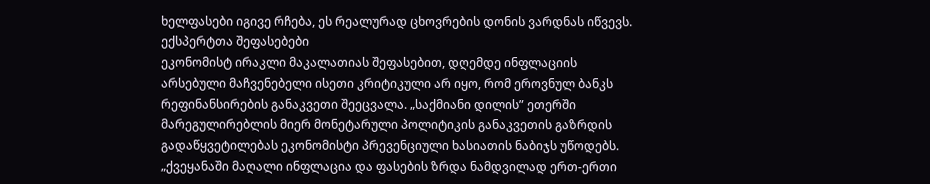ხელფასები იგივე რჩება, ეს რეალურად ცხოვრების დონის ვარდნას იწვევს.
ექსპერტთა შეფასებები
ეკონომისტ ირაკლი მაკალათიას შეფასებით, დღემდე ინფლაციის არსებული მაჩვენებელი ისეთი კრიტიკული არ იყო, რომ ეროვნულ ბანკს რეფინანსირების განაკვეთი შეეცვალა. „საქმიანი დილის” ეთერში მარეგულირებლის მიერ მონეტარული პოლიტიკის განაკვეთის გაზრდის გადაწყვეტილებას ეკონომისტი პრევენციული ხასიათის ნაბიჯს უწოდებს.
„ქვეყანაში მაღალი ინფლაცია და ფასების ზრდა ნამდვილად ერთ-ერთი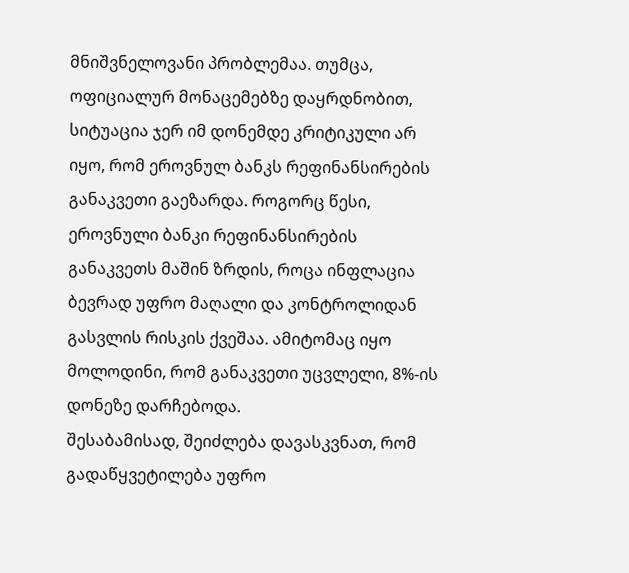მნიშვნელოვანი პრობლემაა. თუმცა, ოფიციალურ მონაცემებზე დაყრდნობით, სიტუაცია ჯერ იმ დონემდე კრიტიკული არ იყო, რომ ეროვნულ ბანკს რეფინანსირების განაკვეთი გაეზარდა. როგორც წესი, ეროვნული ბანკი რეფინანსირების განაკვეთს მაშინ ზრდის, როცა ინფლაცია ბევრად უფრო მაღალი და კონტროლიდან გასვლის რისკის ქვეშაა. ამიტომაც იყო მოლოდინი, რომ განაკვეთი უცვლელი, 8%-ის დონეზე დარჩებოდა.
შესაბამისად, შეიძლება დავასკვნათ, რომ გადაწყვეტილება უფრო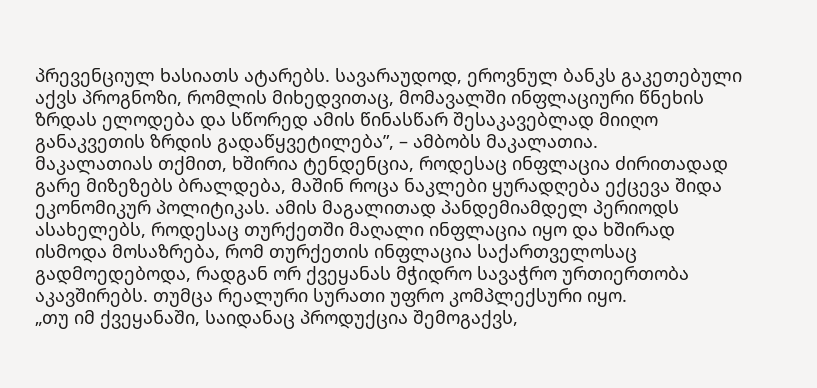პრევენციულ ხასიათს ატარებს. სავარაუდოდ, ეროვნულ ბანკს გაკეთებული აქვს პროგნოზი, რომლის მიხედვითაც, მომავალში ინფლაციური წნეხის ზრდას ელოდება და სწორედ ამის წინასწარ შესაკავებლად მიიღო განაკვეთის ზრდის გადაწყვეტილება”, – ამბობს მაკალათია.
მაკალათიას თქმით, ხშირია ტენდენცია, როდესაც ინფლაცია ძირითადად გარე მიზეზებს ბრალდება, მაშინ როცა ნაკლები ყურადღება ექცევა შიდა ეკონომიკურ პოლიტიკას. ამის მაგალითად პანდემიამდელ პერიოდს ასახელებს, როდესაც თურქეთში მაღალი ინფლაცია იყო და ხშირად ისმოდა მოსაზრება, რომ თურქეთის ინფლაცია საქართველოსაც გადმოედებოდა, რადგან ორ ქვეყანას მჭიდრო სავაჭრო ურთიერთობა აკავშირებს. თუმცა რეალური სურათი უფრო კომპლექსური იყო.
„თუ იმ ქვეყანაში, საიდანაც პროდუქცია შემოგაქვს,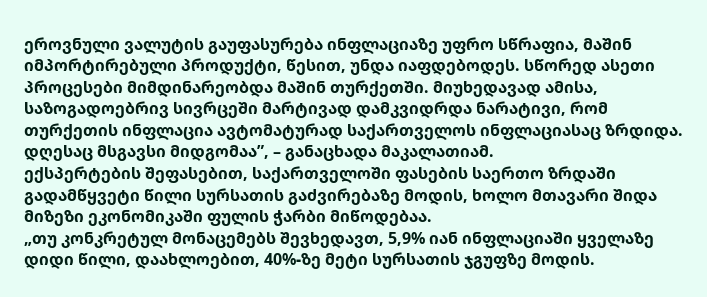ეროვნული ვალუტის გაუფასურება ინფლაციაზე უფრო სწრაფია, მაშინ იმპორტირებული პროდუქტი, წესით, უნდა იაფდებოდეს. სწორედ ასეთი პროცესები მიმდინარეობდა მაშინ თურქეთში. მიუხედავად ამისა, საზოგადოებრივ სივრცეში მარტივად დამკვიდრდა ნარატივი, რომ თურქეთის ინფლაცია ავტომატურად საქართველოს ინფლაციასაც ზრდიდა. დღესაც მსგავსი მიდგომაა”, – განაცხადა მაკალათიამ.
ექსპერტების შეფასებით, საქართველოში ფასების საერთო ზრდაში გადამწყვეტი წილი სურსათის გაძვირებაზე მოდის, ხოლო მთავარი შიდა მიზეზი ეკონომიკაში ფულის ჭარბი მიწოდებაა.
„თუ კონკრეტულ მონაცემებს შევხედავთ, 5,9% იან ინფლაციაში ყველაზე დიდი წილი, დაახლოებით, 40%-ზე მეტი სურსათის ჯგუფზე მოდის.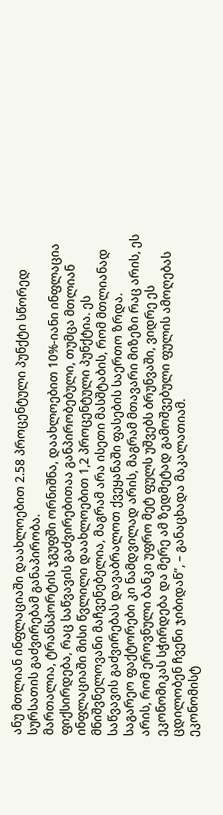ანუ მთლიან ინფლაციაში დაახლოებით 2.58 პროცენტული პუნქტი სწორედ სურსათის გაძვირებამ განაპირობა.
მართალია, ტრანსპორტის ჯგუფში ორნიშნა, დაახლოებით 10%-იანი ინფლაცია ფიქსირდება, რაც საწვავის გაძვირებითაა განპირობებული, თუმცა მთლიან ინფლაციაში მისი წვლილი დაახლოებით 1,2 პროცენტული პუნქტია. ეს მნიშვნელოვანი მაჩვენებელია, მაგრამ არა ისეთი მასშტაბის, რომ მთლიანად საწვავის გაძვირებას დავაბრალოთ ქვეყანაში ფასების საერთო ზრდა.
საგარეო ფაქტორები კი ნამდვილად არის, მაგრამ მთავარი მიზეზი რაც არის, ეს არის, რომ ეროვნული ბანკი უფრო მეტ ფულს უშვებს ბრუნვაში, ვიდრე ეს ეკონომიკას სჭირდება და მერე ამ ზედმეტად გამოშვებული ფულის ამოღებას ცდილობენ ჩვენი ჯიბიდან”, – განაცხადა მაკალათიამ.
ეკონომისტ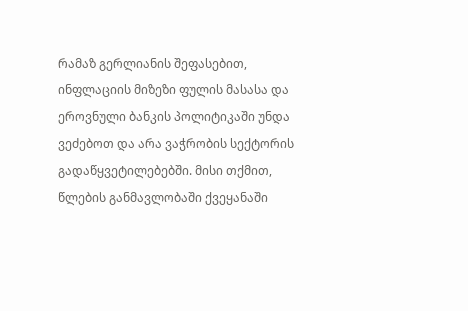რამაზ გერლიანის შეფასებით, ინფლაციის მიზეზი ფულის მასასა და ეროვნული ბანკის პოლიტიკაში უნდა ვეძებოთ და არა ვაჭრობის სექტორის გადაწყვეტილებებში. მისი თქმით, წლების განმავლობაში ქვეყანაში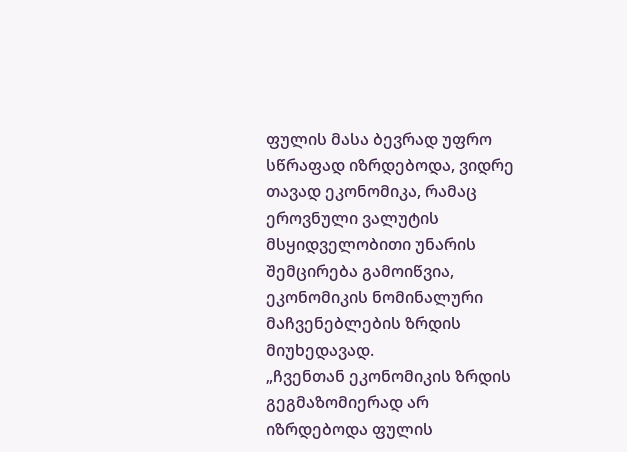ფულის მასა ბევრად უფრო სწრაფად იზრდებოდა, ვიდრე თავად ეკონომიკა, რამაც ეროვნული ვალუტის მსყიდველობითი უნარის შემცირება გამოიწვია, ეკონომიკის ნომინალური მაჩვენებლების ზრდის მიუხედავად.
„ჩვენთან ეკონომიკის ზრდის გეგმაზომიერად არ იზრდებოდა ფულის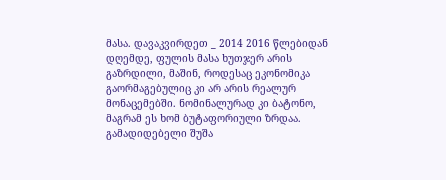მასა. დავაკვირდეთ _ 2014 2016 წლებიდან დღემდე, ფულის მასა ხუთჯერ არის გაზრდილი, მაშინ, როდესაც ეკონომიკა გაორმაგებულიც კი არ არის რეალურ მონაცემებში. ნომინალურად კი ბატონო, მაგრამ ეს ხომ ბუტაფორიული ზრდაა. გამადიდებელი შუშა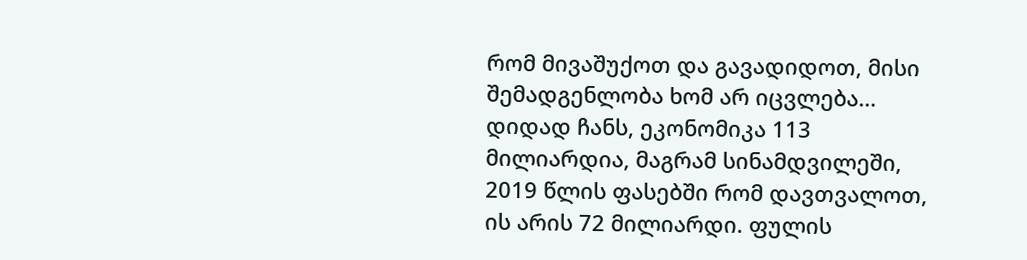რომ მივაშუქოთ და გავადიდოთ, მისი შემადგენლობა ხომ არ იცვლება… დიდად ჩანს, ეკონომიკა 113 მილიარდია, მაგრამ სინამდვილეში, 2019 წლის ფასებში რომ დავთვალოთ, ის არის 72 მილიარდი. ფულის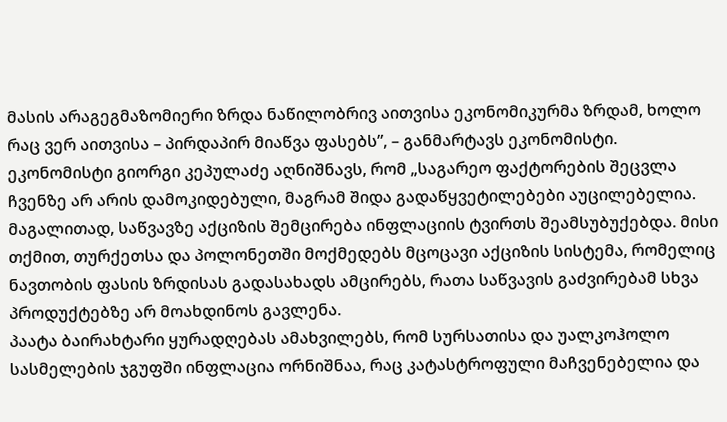მასის არაგეგმაზომიერი ზრდა ნაწილობრივ აითვისა ეკონომიკურმა ზრდამ, ხოლო რაც ვერ აითვისა – პირდაპირ მიაწვა ფასებს”, – განმარტავს ეკონომისტი.
ეკონომისტი გიორგი კეპულაძე აღნიშნავს, რომ „საგარეო ფაქტორების შეცვლა ჩვენზე არ არის დამოკიდებული, მაგრამ შიდა გადაწყვეტილებები აუცილებელია. მაგალითად, საწვავზე აქციზის შემცირება ინფლაციის ტვირთს შეამსუბუქებდა. მისი თქმით, თურქეთსა და პოლონეთში მოქმედებს მცოცავი აქციზის სისტემა, რომელიც ნავთობის ფასის ზრდისას გადასახადს ამცირებს, რათა საწვავის გაძვირებამ სხვა პროდუქტებზე არ მოახდინოს გავლენა.
პაატა ბაირახტარი ყურადღებას ამახვილებს, რომ სურსათისა და უალკოჰოლო სასმელების ჯგუფში ინფლაცია ორნიშნაა, რაც კატასტროფული მაჩვენებელია და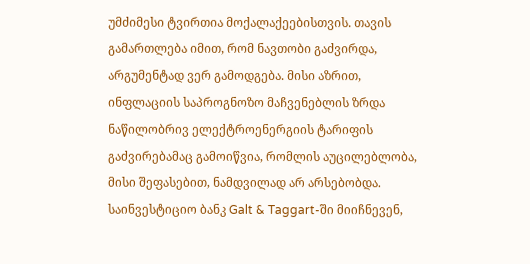უმძიმესი ტვირთია მოქალაქეებისთვის. თავის გამართლება იმით, რომ ნავთობი გაძვირდა, არგუმენტად ვერ გამოდგება. მისი აზრით, ინფლაციის საპროგნოზო მაჩვენებლის ზრდა ნაწილობრივ ელექტროენერგიის ტარიფის გაძვირებამაც გამოიწვია, რომლის აუცილებლობა, მისი შეფასებით, ნამდვილად არ არსებობდა.
საინვესტიციო ბანკ Galt & Taggart-ში მიიჩნევენ,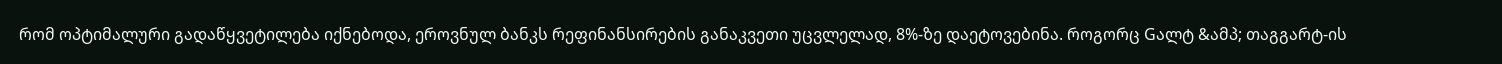რომ ოპტიმალური გადაწყვეტილება იქნებოდა, ეროვნულ ბანკს რეფინანსირების განაკვეთი უცვლელად, 8%-ზე დაეტოვებინა. როგორც Gალტ &ამპ; თაგგარტ-ის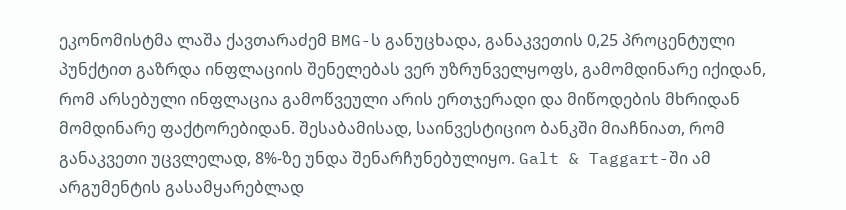ეკონომისტმა ლაშა ქავთარაძემ BMG-ს განუცხადა, განაკვეთის 0,25 პროცენტული პუნქტით გაზრდა ინფლაციის შენელებას ვერ უზრუნველყოფს, გამომდინარე იქიდან, რომ არსებული ინფლაცია გამოწვეული არის ერთჯერადი და მიწოდების მხრიდან მომდინარე ფაქტორებიდან. შესაბამისად, საინვესტიციო ბანკში მიაჩნიათ, რომ განაკვეთი უცვლელად, 8%-ზე უნდა შენარჩუნებულიყო. Galt & Taggart-ში ამ არგუმენტის გასამყარებლად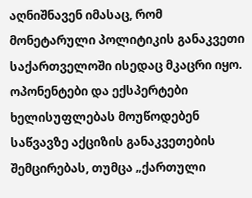აღნიშნავენ იმასაც, რომ მონეტარული პოლიტიკის განაკვეთი საქართველოში ისედაც მკაცრი იყო.
ოპონენტები და ექსპერტები ხელისუფლებას მოუწოდებენ საწვავზე აქციზის განაკვეთების შემცირებას, თუმცა „ქართული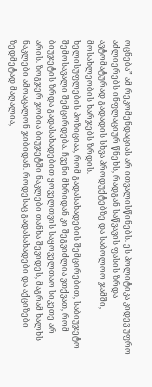ოცნება” ამ რეკომენდაციას არ ითვალისწინებს. ეს პოლიტიკა კიდევ უფრო აძლიერებს ინფლაციურ წნეხს, რადგან საწვავის ფასის ზრდა ავტომატურად გადადის სხვა პროდუქტებზე და საბოლოო ჯამში, მოსახლეობის ხარჯებს ზრდის.
ხელისუფლების პოზიციაა, რომ გადასახადების შემცირებით, საბიუჯეტო შემოსავალი შემცირდება. ჩვენი მხრიდან კი შეგვიძლია ვთქვათ, რომ ბიუჯეტის ზრდა გადასახადებით ყოველთვის საყოველთაო სიკეთე არ არის. ზოგჯერ ჯობია ბიუჯეტში ნაკლები თანხა შევიდეს, მაგრამ ხალხს ნაკლები ამოაცალონ ჯიბიდან. როდესაც გადასახადები და აქციზები ზედმეტად მაღალია,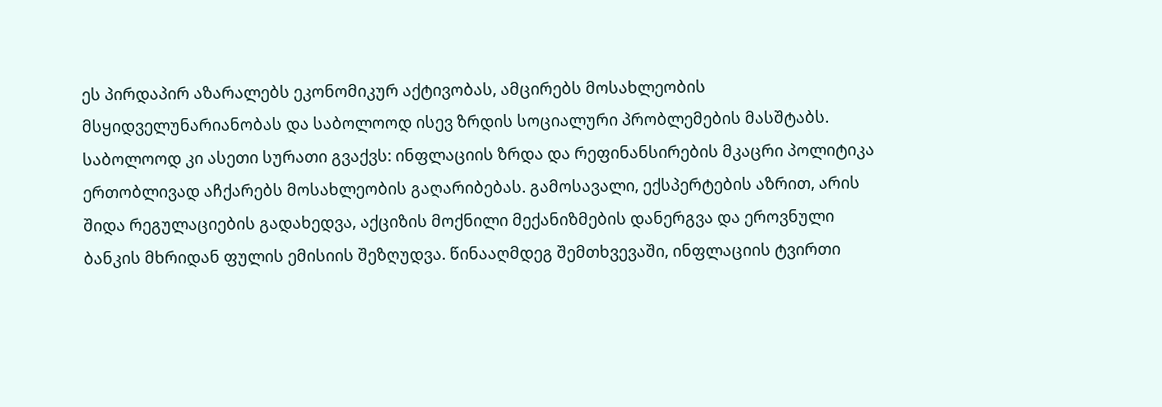ეს პირდაპირ აზარალებს ეკონომიკურ აქტივობას, ამცირებს მოსახლეობის მსყიდველუნარიანობას და საბოლოოდ ისევ ზრდის სოციალური პრობლემების მასშტაბს. საბოლოოდ კი ასეთი სურათი გვაქვს: ინფლაციის ზრდა და რეფინანსირების მკაცრი პოლიტიკა ერთობლივად აჩქარებს მოსახლეობის გაღარიბებას. გამოსავალი, ექსპერტების აზრით, არის შიდა რეგულაციების გადახედვა, აქციზის მოქნილი მექანიზმების დანერგვა და ეროვნული ბანკის მხრიდან ფულის ემისიის შეზღუდვა. წინააღმდეგ შემთხვევაში, ინფლაციის ტვირთი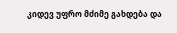კიდევ უფრო მძიმე გახდება და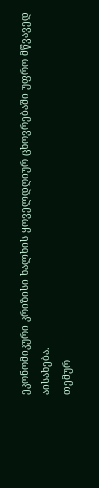ეკონომიკური კრიზისი ხალხის ყოველდღიურ ცხოვრებაში უფრო მწვავედ აისახება.
თემურ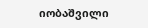იობაშვილი